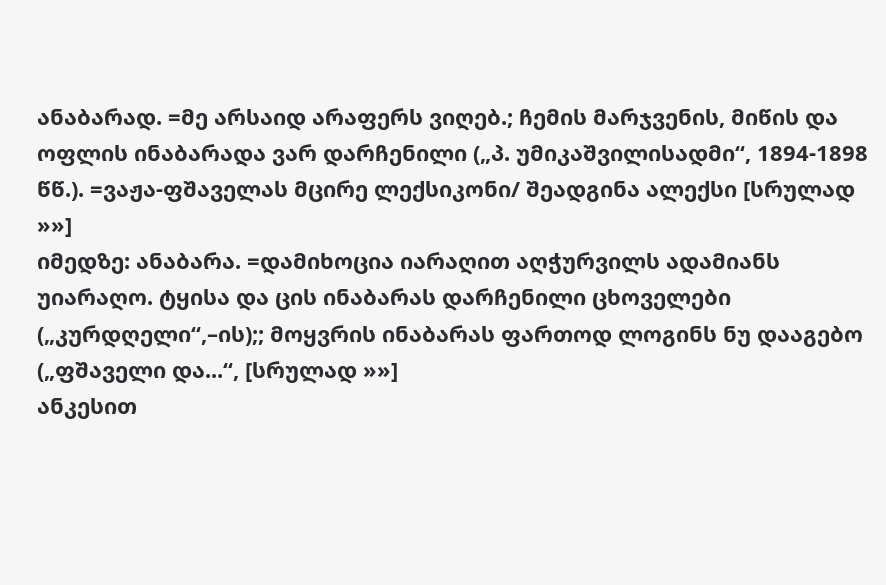ანაბარად. =მე არსაიდ არაფერს ვიღებ.; ჩემის მარჯვენის, მიწის და ოფლის ინაბარადა ვარ დარჩენილი („პ. უმიკაშვილისადმი“, 1894-1898 წწ.). =ვაჟა-ფშაველას მცირე ლექსიკონი/ შეადგინა ალექსი [სრულად »»]
იმედზე: ანაბარა. =დამიხოცია იარაღით აღჭურვილს ადამიანს უიარაღო. ტყისა და ცის ინაბარას დარჩენილი ცხოველები („კურდღელი“,–ის);; მოყვრის ინაბარას ფართოდ ლოგინს ნუ დააგებო („ფშაველი და...“, [სრულად »»]
ანკესით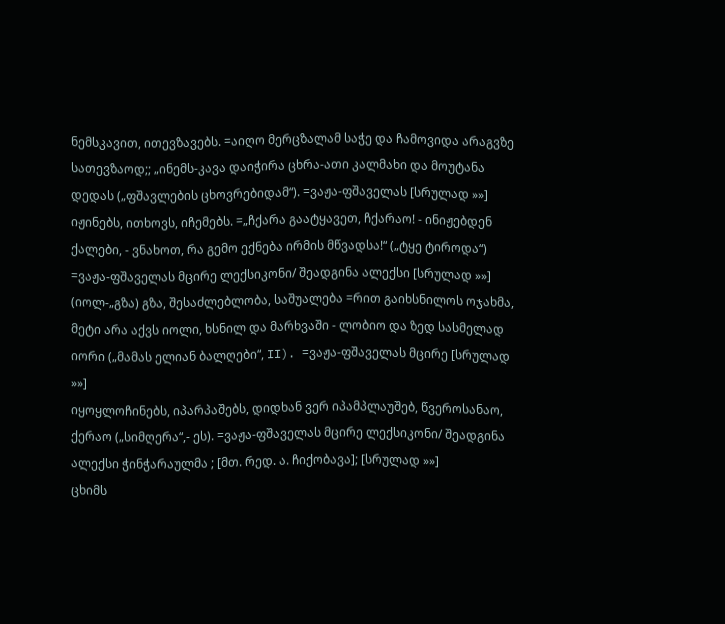ნემსკავით, ითევზავებს. =აიღო მერცზალამ საჭე და ჩამოვიდა არაგვზე სათევზაოდ;; „ინემს-კავა დაიჭირა ცხრა-ათი კალმახი და მოუტანა დედას („ფშავლების ცხოვრებიდამ“). =ვაჟა-ფშაველას [სრულად »»]
იჟინებს, ითხოვს, იჩემებს. =„ჩქარა გაატყავეთ, ჩქარაო! - ინიჟებდენ ქალები, - ვნახოთ, რა გემო ექნება ირმის მწვადსა!“ („ტყე ტიროდა“) =ვაჟა-ფშაველას მცირე ლექსიკონი/ შეადგინა ალექსი [სრულად »»]
(იოლ-„გზა) გზა, შესაძლებლობა, საშუალება =რით გაიხსნილოს ოჯახმა, მეტი არა აქვს იოლი, ხსნილ და მარხვაში - ლობიო და ზედ სასმელად იორი („მამას ელიან ბალღები“, II). =ვაჟა-ფშაველას მცირე [სრულად »»]
იყოყლოჩინებს, იპარპაშებს, დიდხან ვერ იპამპლაუშებ, წვეროსანაო, ქერაო („სიმღერა“,- ეს). =ვაჟა-ფშაველას მცირე ლექსიკონი/ შეადგინა ალექსი ჭინჭარაულმა ; [მთ. რედ. ა. ჩიქობავა]; [სრულად »»]
ცხიმს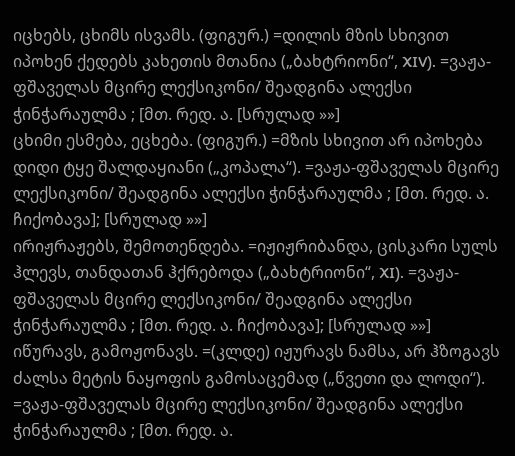იცხებს, ცხიმს ისვამს. (ფიგურ.) =დილის მზის სხივით იპოხენ ქედებს კახეთის მთანია („ბახტრიონი“, XIV). =ვაჟა-ფშაველას მცირე ლექსიკონი/ შეადგინა ალექსი ჭინჭარაულმა ; [მთ. რედ. ა. [სრულად »»]
ცხიმი ესმება, ეცხება. (ფიგურ.) =მზის სხივით არ იპოხება დიდი ტყე შალდაყიანი („კოპალა“). =ვაჟა-ფშაველას მცირე ლექსიკონი/ შეადგინა ალექსი ჭინჭარაულმა ; [მთ. რედ. ა. ჩიქობავა]; [სრულად »»]
ირიჟრაჟებს, შემოთენდება. =იჟიჟრიბანდა, ცისკარი სულს ჰლევს, თანდათან ჰქრებოდა („ბახტრიონი“, XI). =ვაჟა-ფშაველას მცირე ლექსიკონი/ შეადგინა ალექსი ჭინჭარაულმა ; [მთ. რედ. ა. ჩიქობავა]; [სრულად »»]
იწურავს, გამოჟონავს. =(კლდე) იჟურავს ნამსა, არ ჰზოგავს ძალსა მეტის ნაყოფის გამოსაცემად („წვეთი და ლოდი“). =ვაჟა-ფშაველას მცირე ლექსიკონი/ შეადგინა ალექსი ჭინჭარაულმა ; [მთ. რედ. ა.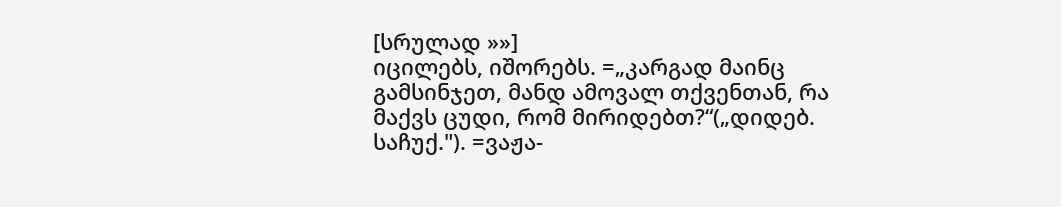[სრულად »»]
იცილებს, იშორებს. =„კარგად მაინც გამსინჯეთ, მანდ ამოვალ თქვენთან, რა მაქვს ცუდი, რომ მირიდებთ?“(„დიდებ. საჩუქ."). =ვაჟა-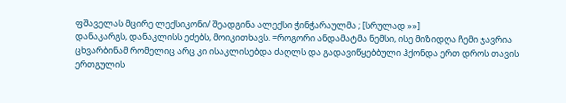ფშაველას მცირე ლექსიკონი/ შეადგინა ალექსი ჭინჭარაულმა ; [სრულად »»]
დანაკარგს, დანაკლისს ეძებს, მოიკითხავს. =როგორი ანდამატმა ნემსი, ისე მიზიდღა ჩემი ჯავრია ცხვარბინამ რომელიც არც კი ისაკლისებდა ძაღლს და გადავიწყებბული ჰქონდა ერთ დროს თავის ერთგულის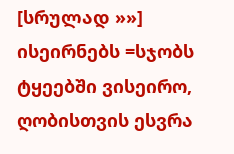[სრულად »»]
ისეირნებს =სჯობს ტყეებში ვისეირო, ღობისთვის ესვრა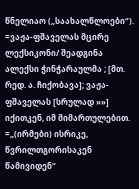წნელიაო („საახალწლოები“). =ვაჟა-ფშაველას მცირე ლექსიკონი/ შეადგინა ალექსი ჭინჭარაულმა ; [მთ. რედ. ა. ჩიქობავა]; ვაჟა-ფშაველას [სრულად »»]
იქითკენ, იმ მიმართულებით. =„(ირმები) ისრიკე, წვრილთგორისაკენ წამივიდენ“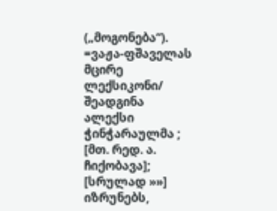(„მოგონება“). =ვაჟა-ფშაველას მცირე ლექსიკონი/ შეადგინა ალექსი ჭინჭარაულმა ; [მთ. რედ. ა. ჩიქობავა]; [სრულად »»]
იზრუნებს,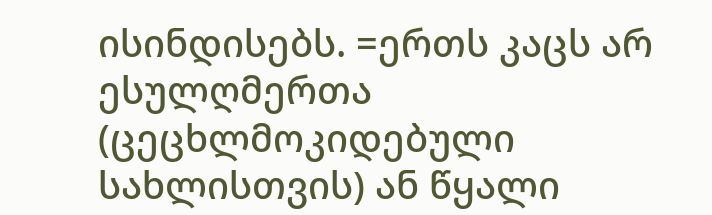ისინდისებს. =ერთს კაცს არ ესულღმერთა (ცეცხლმოკიდებული სახლისთვის) ან წყალი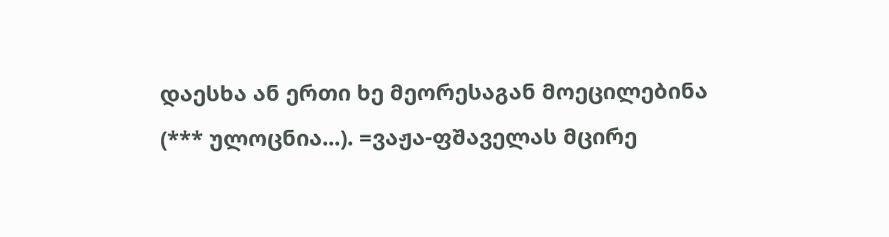დაესხა ან ერთი ხე მეორესაგან მოეცილებინა (*** ულოცნია...). =ვაჟა-ფშაველას მცირე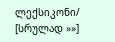ლექსიკონი/ [სრულად »»]